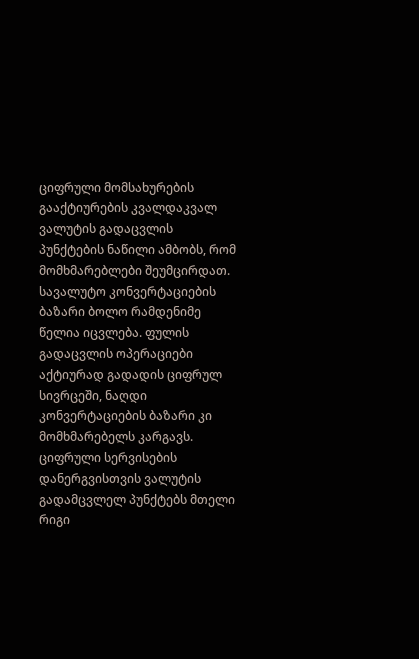ციფრული მომსახურების გააქტიურების კვალდაკვალ ვალუტის გადაცვლის პუნქტების ნაწილი ამბობს, რომ მომხმარებლები შეუმცირდათ.
სავალუტო კონვერტაციების ბაზარი ბოლო რამდენიმე წელია იცვლება. ფულის გადაცვლის ოპერაციები აქტიურად გადადის ციფრულ სივრცეში, ნაღდი კონვერტაციების ბაზარი კი მომხმარებელს კარგავს. ციფრული სერვისების დანერგვისთვის ვალუტის გადამცვლელ პუნქტებს მთელი რიგი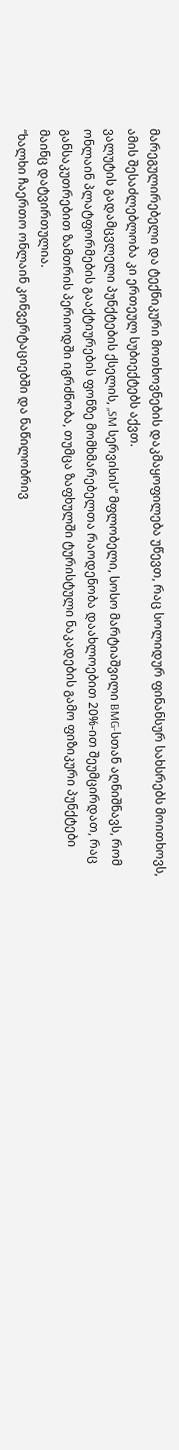მარეგულირებელი და ტექნიკური მოთხოვნების დაკმაყოფილება უწევთ, რაც სოლიდურ ფინანსურ სახსრებს მოითხოვს, ამის შესაძლებლობა კი ერთეულ სუბიექტებს აქვთ.
ვალუტის გადამცვლელი პუნქტების ქსელის, „SM სერვისის“ მფლობელი, სოსო მარტიაშვილი BMG-სთან აღნიშნავს, რომ ონლაინ პლატფორმების გააქტიურების ფონზე მომხმარებელთა რაოდენობა დაახლოებით 20%-ით შეუმცირდათ, რაც განსაკუთრებით ზამთრის პერიოდში იგრძნობა, თუმცა ზაფხულში ტურისტული ნაკადების გამო ფიზიკური პუნქტები მაინც დატვირთულია.
“ხალხი ჩაერთო ონლაინ კონვერტაციებში და ნაწილობრივ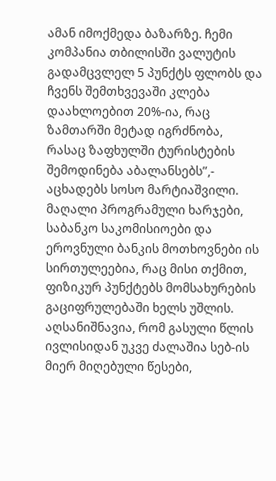ამან იმოქმედა ბაზარზე. ჩემი კომპანია თბილისში ვალუტის გადამცვლელ 5 პუნქტს ფლობს და ჩვენს შემთხვევაში კლება დაახლოებით 20%-ია, რაც ზამთარში მეტად იგრძნობა, რასაც ზაფხულში ტურისტების შემოდინება აბალანსებს”,- აცხადებს სოსო მარტიაშვილი.
მაღალი პროგრამული ხარჯები, საბანკო საკომისიოები და ეროვნული ბანკის მოთხოვნები ის სირთულეებია, რაც მისი თქმით, ფიზიკურ პუნქტებს მომსახურების გაციფრულებაში ხელს უშლის.
აღსანიშნავია, რომ გასული წლის ივლისიდან უკვე ძალაშია სებ-ის მიერ მიღებული წესები,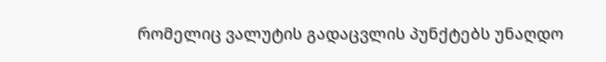რომელიც ვალუტის გადაცვლის პუნქტებს უნაღდო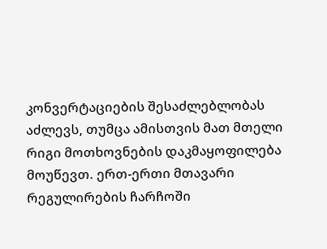კონვერტაციების შესაძლებლობას აძლევს, თუმცა ამისთვის მათ მთელი რიგი მოთხოვნების დაკმაყოფილება მოუწევთ. ერთ-ერთი მთავარი რეგულირების ჩარჩოში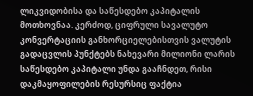ლიკვიდობისა და საწესდებო კაპიტალის მოთხოვნაა. კერძოდ, ციფრული სავალუტო კონვერტაციის განხორციელებისთვის ვალუტის გადაცვლის პუნქტებს ნახევარი მილიონი ლარის საწესდებო კაპიტალი უნდა გააჩნდეთ, რისი დაკმაყოფილების რესურსიც ფაქტია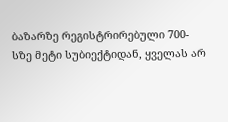ბაზარზე რეგისტრირებული 700-სზე მეტი სუბიექტიდან, ყველას არ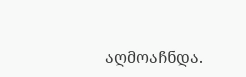აღმოაჩნდა.